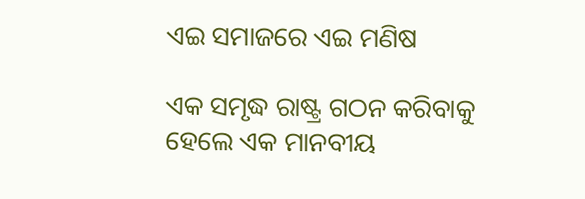ଏଇ ସମାଜରେ ଏଇ ମଣିଷ

ଏକ ସମୃଦ୍ଧ ରାଷ୍ଟ୍ର ଗଠନ କରିବାକୁ ହେଲେ ଏକ ମାନବୀୟ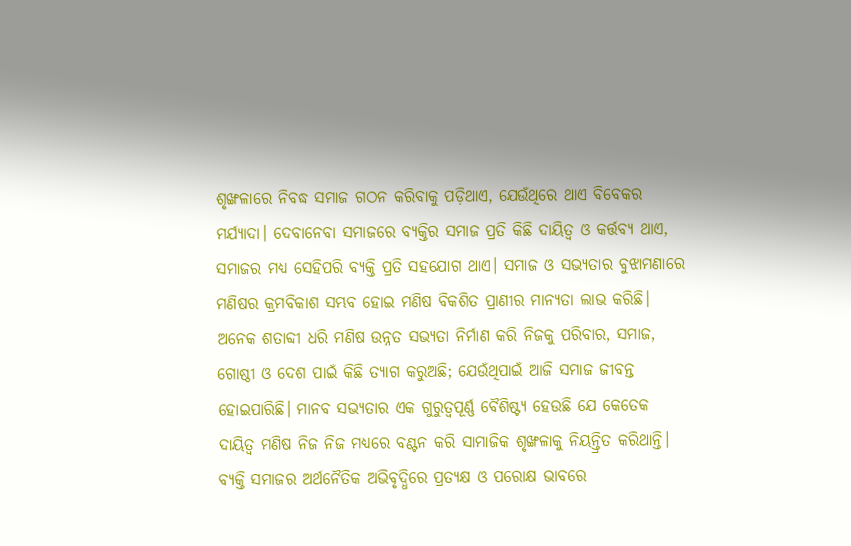ଶୃଙ୍ଖଳାରେ ନିବଦ୍ଧ ସମାଜ ଗଠନ କରିବାକୁ ପଡ଼ିଥାଏ, ଯେଉଁଥିରେ ଥାଏ ବିବେକର ମର୍ଯ୍ୟାଦା। ଦେବାନେବା ସମାଜରେ ବ୍ୟକ୍ତିର ସମାଜ ପ୍ରତି କିଛି ଦାୟିତ୍ୱ ଓ କର୍ତ୍ତବ୍ୟ ଥାଏ, ସମାଜର ମଧ୍ୟ ସେହିପରି ବ୍ୟକ୍ତି ପ୍ରତି ସହଯୋଗ ଥାଏ। ସମାଜ ଓ ସଭ୍ୟତାର ବୁଝାମଣାରେ ମଣିଷର କ୍ରମବିକାଶ ସମ୍ଭବ ହୋଇ ମଣିଷ ବିକଶିତ ପ୍ରାଣୀର ମାନ୍ୟତା ଲାଭ କରିଛି। ଅନେକ ଶତାବ୍ଦୀ ଧରି ମଣିଷ ଉନ୍ନତ ସଭ୍ୟତା ନିର୍ମାଣ କରି ନିଜକୁ ପରିବାର, ସମାଜ, ଗୋଷ୍ଠୀ ଓ ଦେଶ ପାଇଁ କିଛି ତ୍ୟାଗ କରୁଅଛି; ଯେଉଁଥିପାଇଁ ଆଜି ସମାଜ ଜୀବନ୍ତ ହୋଇପାରିଛି। ମାନବ ସଭ୍ୟତାର ଏକ ଗୁରୁତ୍ୱପୂର୍ଣ୍ଣ ବୈଶିଷ୍ଟ୍ୟ ହେଉଛି ଯେ କେତେକ ଦାୟିତ୍ୱ ମଣିଷ ନିଜ ନିଜ ମଧ୍ୟରେ ବଣ୍ଟନ କରି ସାମାଜିକ ଶୃଙ୍ଖଳାକୁ ନିୟନ୍ତ୍ରିତ କରିଥାନ୍ତି। ବ୍ୟକ୍ତି ସମାଜର ଅର୍ଥନୈତିକ ଅଭିବୃଦ୍ଧିରେ ପ୍ରତ୍ୟକ୍ଷ ଓ ପରୋକ୍ଷ ଭାବରେ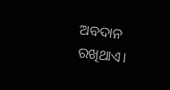ଅବଦାନ ରଖିଥାଏ।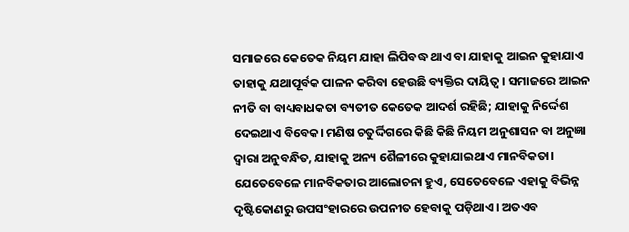ସମାଜରେ କେତେକ ନିୟମ ଯାହା ଲିପିବଦ୍ଧ ଥାଏ ବା ଯାହାକୁ ଆଇନ କୁହାଯାଏ ତାହାକୁ ଯଥାପୂର୍ବକ ପାଳନ କରିବା ହେଉଛି ବ୍ୟକ୍ତିର ଦାୟିତ୍ୱ। ସମାଜରେ ଆଇନ ନୀତି ବା ବାଧ୍ୟବାଧକତା ବ୍ୟତୀତ କେତେକ ଆଦର୍ଶ ରହିଛି; ଯାହାକୁ ନିର୍ଦ୍ଦେଶ ଦେଇଥାଏ ବିବେକ। ମଣିଷ ଚତୁର୍ଦ୍ଦିଗରେ କିଛି କିଛି ନିୟମ ଅନୁଶାସନ ବା ଅନୁଜ୍ଞା ଦ୍ୱାରା ଅନୁବନ୍ଧିତ, ଯାହାକୁ ଅନ୍ୟ ଶୈଳୀରେ କୁହାଯାଇଥାଏ ମାନବିକତା। ଯେତେବେଳେ ମାନବିକତାର ଆଲୋଚନା ହୁଏ, ସେତେବେଳେ ଏହାକୁ ବିଭିନ୍ନ ଦୃଷ୍ଟିକୋଣରୁ ଉପସଂହାରରେ ଉପନୀତ ହେବାକୁ ପଡ଼ିଥାଏ। ଅତଏବ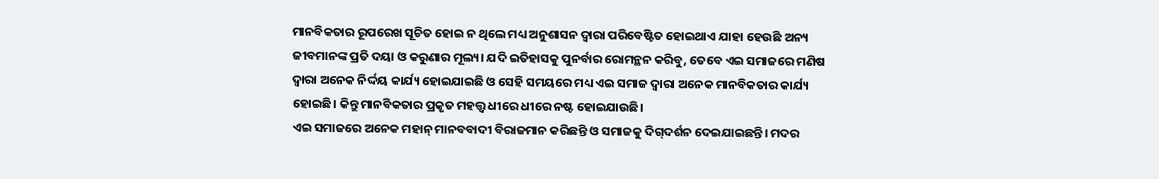ମାନବିକତାର ରୂପରେଖ ସୂଚିତ ହୋଇ ନ ଥିଲେ ମଧ୍ୟ ଅନୁଶାସନ ଦ୍ୱାରା ପରିବେଷ୍ଟିତ ହୋଇଥାଏ ଯାହା ହେଉଛି ଅନ୍ୟ ଜୀବମାନଙ୍କ ପ୍ରତି ଦୟା ଓ କରୁଣାର ମୂଲ୍ୟ। ଯଦି ଇତିହାସକୁ ପୁନର୍ବାର ରୋମନ୍ଥନ କରିବୁ, ତେବେ ଏଇ ସମାଜରେ ମଣିଷ ଦ୍ୱାରା ଅନେକ ନିର୍ଦ୍ଦୟ କାର୍ଯ୍ୟ ହୋଇଯାଇଛି ଓ ସେହି ସମୟରେ ମଧ୍ୟ ଏଇ ସମାଜ ଦ୍ୱାରା ଅନେକ ମାନବିକତାର କାର୍ଯ୍ୟ ହୋଇଛି। କିନ୍ତୁ ମାନବିକତାର ପ୍ରକୃତ ମହତ୍ତ୍ୱ ଧୀରେ ଧୀରେ ନଷ୍ଟ ହୋଇଯାଉଛି।
ଏଇ ସମାଜରେ ଅନେକ ମହାନ୍‌ ମାନବବାଦୀ ବିରାଜମାନ କରିଛନ୍ତି ଓ ସମାଜକୁ ଦିଗ୍‌ଦର୍ଶନ ଦେଇଯାଇଛନ୍ତି। ମଦର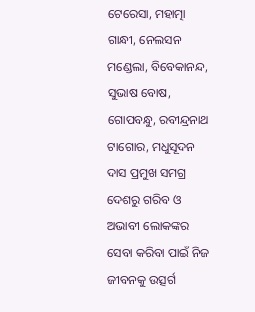ଟେରେସା, ମହାତ୍ମା ଗାନ୍ଧୀ, ନେଲସନ ମଣ୍ଡେଲା, ବିବେକାନନ୍ଦ, ସୁଭାଷ ବୋଷ, ଗୋପବନ୍ଧୁ, ରବୀନ୍ଦ୍ରନାଥ ଟାଗୋର, ମଧୁସୂଦନ ଦାସ ପ୍ରମୁଖ ସମଗ୍ର ଦେଶରୁ ଗରିବ ଓ ଅଭାବୀ ଲୋକଙ୍କର ସେବା କରିବା ପାଇଁ ନିଜ ଜୀବନକୁ ଉତ୍ସର୍ଗ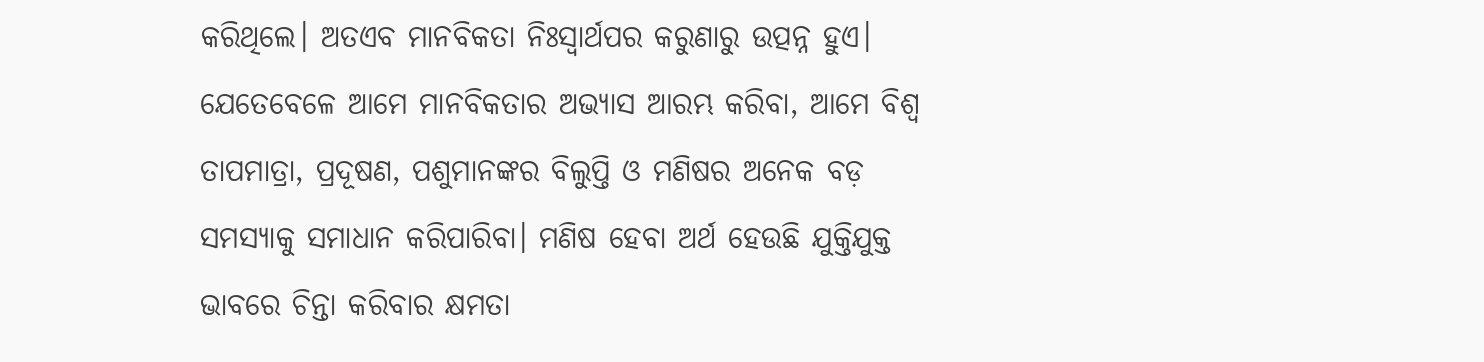କରିଥିଲେ। ଅତଏବ ମାନବିକତା ନିଃସ୍ବାର୍ଥପର କରୁଣାରୁ ଉତ୍ପନ୍ନ ହୁଏ। ଯେତେବେଳେ ଆମେ ମାନବିକତାର ଅଭ୍ୟାସ ଆରମ୍ଭ କରିବା, ଆମେ ବିଶ୍ୱ ତାପମାତ୍ରା, ପ୍ରଦୂଷଣ, ପଶୁମାନଙ୍କର ବିଲୁପ୍ତି ଓ ମଣିଷର ଅନେକ ବଡ଼ ସମସ୍ୟାକୁ ସମାଧାନ କରିପାରିବା। ମଣିଷ ହେବା ଅର୍ଥ ହେଉଛି ଯୁକ୍ତିଯୁକ୍ତ ଭାବରେ ଚିନ୍ତା କରିବାର କ୍ଷମତା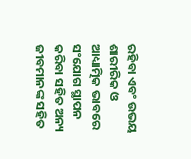ରହିବା ଏବଂ ଉଭୟ ଶାରୀରିକ ଓ ଆଧ୍ୟାତ୍ମିକ ଭାବରେ ସଂଯୋଗ ସ୍ଥାପନ କରିବା ସହିତ ଅନ୍ୟ ଜୀବମାନଙ୍କ ସହିତ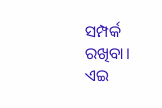ସମ୍ପର୍କ ରଖିବା। ଏଇ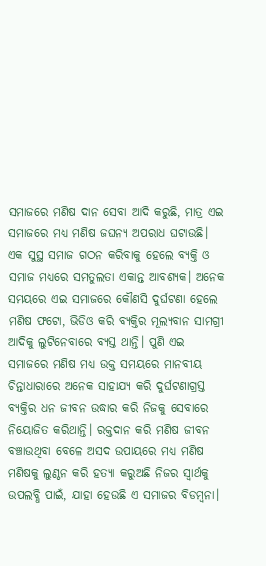ସମାଜରେ ମଣିଷ ଦାନ ସେବା ଆଦି କରୁଛି, ମାତ୍ର ଏଇ ସମାଜରେ ମଧ୍ୟ ମଣିଷ ଜଘନ୍ୟ ଅପରାଧ ଘଟାଉଛି। ଏକ ସୁସ୍ଥ ସମାଜ ଗଠନ କରିବାକୁ ହେଲେ ବ୍ୟକ୍ତି ଓ ସମାଜ ମଧ୍ୟରେ ସମତୁଲତା ଏକାନ୍ତ ଆବଶ୍ୟକ। ଅନେକ ସମୟରେ ଏଇ ସମାଜରେ କୌଣସି ଦୁର୍ଘଟଣା ହେଲେ ମଣିଷ ଫଟୋ, ଭିଡିଓ କରି ବ୍ୟକ୍ତିର ମୂଲ୍ୟବାନ ସାମଗ୍ରୀ ଆଦିକୁ ଲୁଟିନେବାରେ ବ୍ୟସ୍ତ ଥାନ୍ତି। ପୁଣି ଏଇ ସମାଜରେ ମଣିଷ ମଧ୍ୟ ଉକ୍ତ ସମୟରେ ମାନବୀୟ ଚିନ୍ତାଧାରାରେ ଅନେକ ସାହାଯ୍ୟ କରି ଦୁର୍ଘଟଣାଗ୍ରସ୍ତ ବ୍ୟକ୍ତିର ଧନ ଜୀବନ ଉଦ୍ଧାର କରି ନିଜକୁ ସେବାରେ ନିୟୋଜିତ କରିଥାନ୍ତି। ରକ୍ତଦାନ କରି ମଣିଷ ଜୀବନ ବଞ୍ଚାଉଥିବା ବେଳେ ଅସଦ ଉପାୟରେ ମଧ୍ୟ ମଣିଷ ମଣିଷକୁ ଲୁଣ୍ଠନ କରି ହତ୍ୟା କରୁଅଛି ନିଜର ସ୍ବାର୍ଥକୁ ଉପଲବ୍ଧି ପାଇଁ, ଯାହା ହେଉଛି ଏ ସମାଜର ବିଡମ୍ବନା।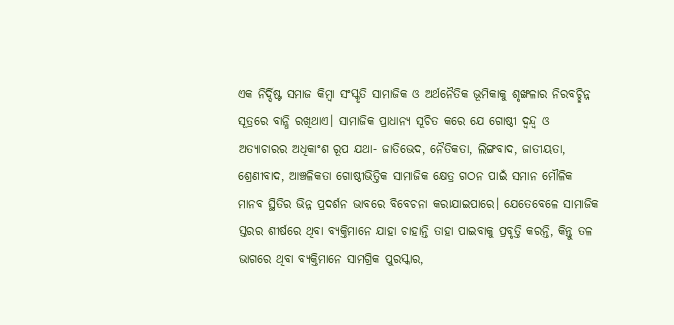ଏକ ନିର୍ଦ୍ଦିଷ୍ଟ ସମାଜ କିମ୍ବା ସଂସ୍କୃତି ସାମାଜିକ ଓ ଅର୍ଥନୈତିକ ଭୂମିକାକୁ ଶୃଙ୍ଖଳାର ନିରବଚ୍ଛିନ୍ନ ସୂତ୍ରରେ ବାନ୍ଧି ରଖିଥାଏ। ସାମାଜିକ ପ୍ରାଧାନ୍ୟ ସୂଚିତ କରେ ଯେ ଗୋଷ୍ଠୀ ଦ୍ୱନ୍ଦ୍ୱ ଓ ଅତ୍ୟାଚାରର ଅଧିକାଂଶ ରୂପ ଯଥା- ଜାତିଭେଦ, ନୈତିକତା, ଲିଙ୍ଗବାଦ, ଜାତୀୟତା, ଶ୍ରେଣୀବାଦ, ଆଞ୍ଚଳିକତା ଗୋଷ୍ଠୀଭିତ୍ତିକ ସାମାଜିକ କ୍ଷେତ୍ର ଗଠନ ପାଇଁ ସମାନ ମୌଳିକ ମାନବ ସ୍ଥିତିର ଭିନ୍ନ ପ୍ରଦର୍ଶନ ଭାବରେ ବିବେଚନା କରାଯାଇପାରେ। ଯେତେବେଳେ ସାମାଜିକ ସ୍ତରର ଶୀର୍ଷରେ ଥିବା ବ୍ୟକ୍ତିମାନେ ଯାହା ଚାହାନ୍ତି ତାହା ପାଇବାକୁ ପ୍ରବୃତ୍ତି କରନ୍ତି, କିନ୍ତୁ ତଳ ଭାଗରେ ଥିବା ବ୍ୟକ୍ତିମାନେ ସାମଗ୍ରିକ ପୁରସ୍କାର,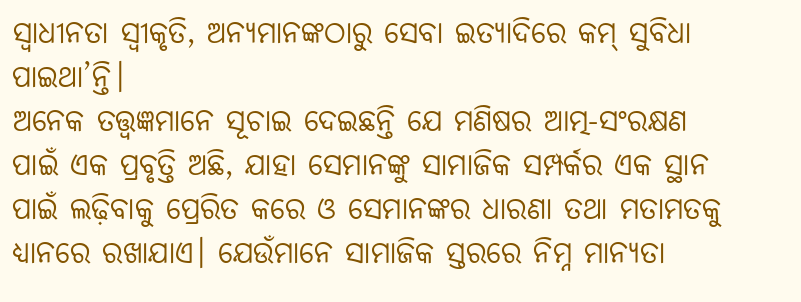ସ୍ବାଧୀନତା ସ୍ବୀକୃତି, ଅନ୍ୟମାନଙ୍କଠାରୁ ସେବା ଇତ୍ୟାଦିରେ କମ୍‌ ସୁବିଧା ପାଇଥା’ନ୍ତି।
ଅନେକ ତତ୍ତ୍ୱଜ୍ଞମାନେ ସୂଚାଇ ଦେଇଛନ୍ତି ଯେ ମଣିଷର ଆତ୍ମ-ସଂରକ୍ଷଣ ପାଇଁ ଏକ ପ୍ରବୃତ୍ତି ଅଛି, ଯାହା ସେମାନଙ୍କୁ ସାମାଜିକ ସମ୍ପର୍କର ଏକ ସ୍ଥାନ ପାଇଁ ଲଢ଼ିବାକୁ ପ୍ରେରିତ କରେ ଓ ସେମାନଙ୍କର ଧାରଣା ତଥା ମତାମତକୁ ଧ୍ୟାନରେ ରଖାଯାଏ। ଯେଉଁମାନେ ସାମାଜିକ ସ୍ତରରେ ନିମ୍ନ ମାନ୍ୟତା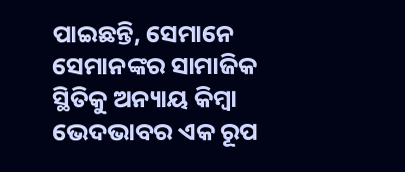ପାଇଛନ୍ତି, ସେମାନେ ସେମାନଙ୍କର ସାମାଜିକ ସ୍ଥିତିକୁ ଅନ୍ୟାୟ କିମ୍ବା ଭେଦଭାବର ଏକ ରୂପ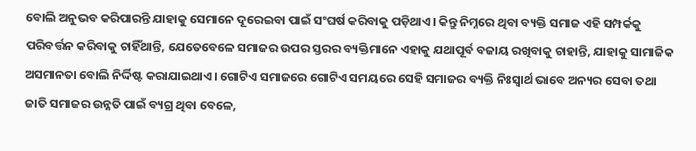ବୋଲି ଅନୁଭବ କରିପାରନ୍ତି ଯାହାକୁ ସେମାନେ ଦୂରେଇବା ପାଇଁ ସଂଘର୍ଷ କରିବାକୁ ପଡ଼ିଥାଏ। କିନ୍ତୁ ନିମ୍ନରେ ଥିବା ବ୍ୟକ୍ତି ସମାଜ ଏହି ସମ୍ପର୍କକୁ ପରିବର୍ତ୍ତନ କରିବାକୁ ଚାହିଁଥାନ୍ତି, ଯେତେବେଳେ ସମାଜର ଉପର ସ୍ତରର ବ୍ୟକ୍ତିମାନେ ଏହାକୁ ଯଥାପୂର୍ବ ବଜାୟ ରଖିବାକୁ ଚାହାନ୍ତି, ଯାହାକୁ ସାମାଜିକ ଅସମାନତା ବୋଲି ନିର୍ଦ୍ଦିଷ୍ଟ କରାଯାଇଥାଏ। ଗୋଟିଏ ସମାଜରେ ଗୋଟିଏ ସମୟରେ ସେହି ସମାଜର ବ୍ୟକ୍ତି ନିଃସ୍ବାର୍ଥ ଭାବେ ଅନ୍ୟର ସେବା ତଥା ଜାତି ସମାଜର ଉନ୍ନତି ପାଇଁ ବ୍ୟଗ୍ର ଥିବା ବେଳେ,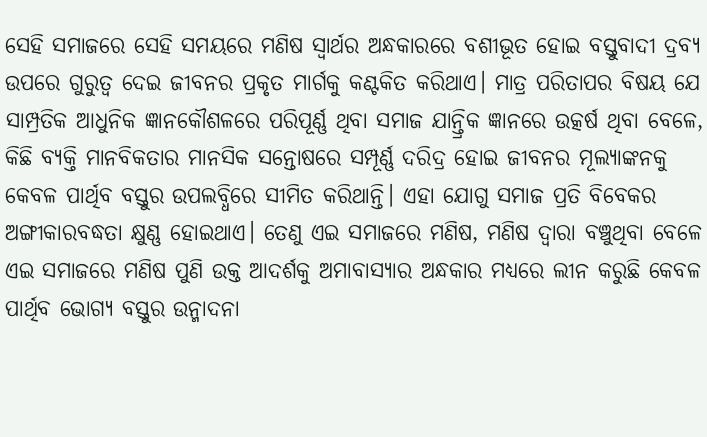ସେହି ସମାଜରେ ସେହି ସମୟରେ ମଣିଷ ସ୍ବାର୍ଥର ଅନ୍ଧକାରରେ ବଶୀଭୂତ ହୋଇ ବସ୍ତୁବାଦୀ ଦ୍ରବ୍ୟ ଉପରେ ଗୁରୁତ୍ୱ ଦେଇ ଜୀବନର ପ୍ରକୃତ ମାର୍ଗକୁ କଣ୍ଟକିତ କରିଥାଏ। ମାତ୍ର ପରିତାପର ବିଷୟ ଯେ ସାମ୍ପ୍ରତିକ ଆଧୁନିକ ଜ୍ଞାନକୌଶଳରେ ପରିପୂର୍ଣ୍ଣ ଥିବା ସମାଜ ଯାନ୍ତ୍ରିକ ଜ୍ଞାନରେ ଉତ୍କର୍ଷ ଥିବା ବେଳେ, କିଛି ବ୍ୟକ୍ତି ମାନବିକତାର ମାନସିକ ସନ୍ତୋଷରେ ସମ୍ପୂର୍ଣ୍ଣ ଦରିଦ୍ର ହୋଇ ଜୀବନର ମୂଲ୍ୟାଙ୍କନକୁ କେବଳ ପାର୍ଥିବ ବସ୍ତୁର ଉପଲବ୍ଧିରେ ସୀମିତ କରିଥାନ୍ତି। ଏହା ଯୋଗୁ ସମାଜ ପ୍ରତି ବିବେକର ଅଙ୍ଗୀକାରବଦ୍ଧତା କ୍ଷୁଣ୍ଣ ହୋଇଥାଏ। ତେଣୁ ଏଇ ସମାଜରେ ମଣିଷ, ମଣିଷ ଦ୍ୱାରା ବଞ୍ଚୁଥିବା ବେଳେ ଏଇ ସମାଜରେ ମଣିଷ ପୁଣି ଉକ୍ତ ଆଦର୍ଶକୁ ଅମାବାସ୍ୟାର ଅନ୍ଧକାର ମଧ୍ୟରେ ଲୀନ କରୁଛି କେବଳ ପାର୍ଥିବ ଭୋଗ୍ୟ ବସ୍ତୁର ଉନ୍ମାଦନା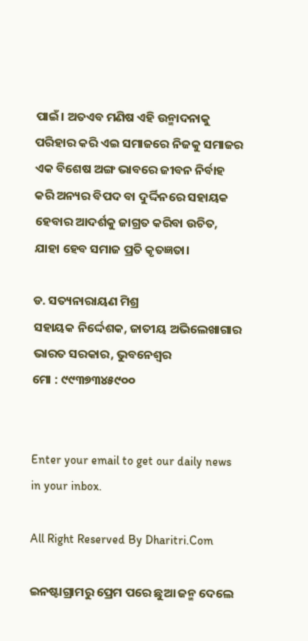ପାଇଁ। ଅତଏବ ମଣିଷ ଏହି ଉନ୍ମାଦନାକୁ ପରିହାର କରି ଏଇ ସମାଜରେ ନିଜକୁ ସମାଜର ଏକ ବିଶେଷ ଅଙ୍ଗ ଭାବରେ ଜୀବନ ନିର୍ବାହ କରି ଅନ୍ୟର ବିପଦ ବା ଦୁର୍ଦ୍ଦିନରେ ସହାୟକ ହେବାର ଆଦର୍ଶକୁ ଜାଗ୍ରତ କରିବା ଉଚିତ, ଯାହା ହେବ ସମାଜ ପ୍ରତି କୃତଜ୍ଞତା।

ଡ. ସତ୍ୟନାରାୟଣ ମିଶ୍ର
ସହାୟକ ନିର୍ଦ୍ଦେଶକ, ଜାତୀୟ ଅଭିଲେଖାଗାର ଭାରତ ସରକାର, ଭୁବନେଶ୍ୱର
ମୋ : ୯୯୩୭୩୪୫୯୦୦


Enter your email to get our daily news in your inbox.

All Right Reserved By Dharitri.Com

ଇନଷ୍ଟାଗ୍ରାମରୁ ପ୍ରେମ ପରେ ଛୁଆ ଜନ୍ମ ଦେଲେ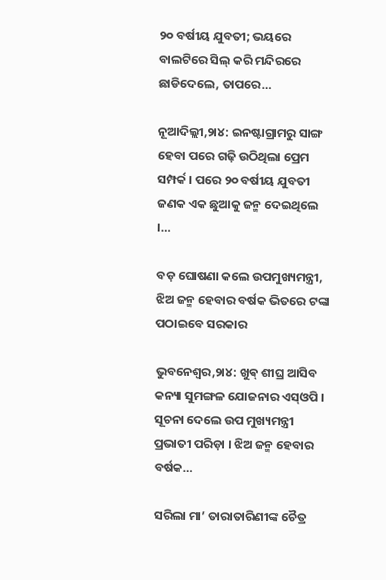୨୦ ବର୍ଷୀୟ ଯୁବତୀ; ଭୟରେ ବାଲଟିରେ ସିଲ୍ କରି ମନ୍ଦିରରେ ଛାଡିଦେଲେ, ତାପରେ…

ନୂଆଦିଲ୍ଲୀ,୨ା୪: ଇନଷ୍ଟାଗ୍ରାମରୁ ସାଙ୍ଗ ହେବା ପରେ ଗଢ଼ି ଉଠିଥିଲା ପ୍ରେମ ସମ୍ପର୍କ । ପରେ ୨୦ ବର୍ଷୀୟ ଯୁବତୀ ଜଣକ ଏକ ଛୁଆକୁ ଜନ୍ମ ଦେଇଥିଲେ ।…

ବଡ଼ ଘୋଷଣା କଲେ ଉପମୁଖ୍ୟମନ୍ତ୍ରୀ, ଝିଅ ଜନ୍ମ ହେବାର ବର୍ଷକ ଭିତରେ ଟଙ୍କା ପଠାଇବେ ସରକାର

ଭୁବନେଶ୍ବର,୨ା୪: ଖୁଵ୍‌ ଶୀଘ୍ର ଆସିବ କନ୍ୟା ସୁମଙ୍ଗଳ ଯୋଜନାର ଏସ୍‌ଓପି । ସୂଚନା ଦେଲେ ଉପ ମୁଖ୍ୟମନ୍ତ୍ରୀ ପ୍ରଭାତୀ ପରିଡ଼ା । ଝିଅ ଜନ୍ମ ହେବାର ବର୍ଷକ…

ସରିଲା ମା’ ତାରାତାରିଣୀଙ୍କ ଚୈତ୍ର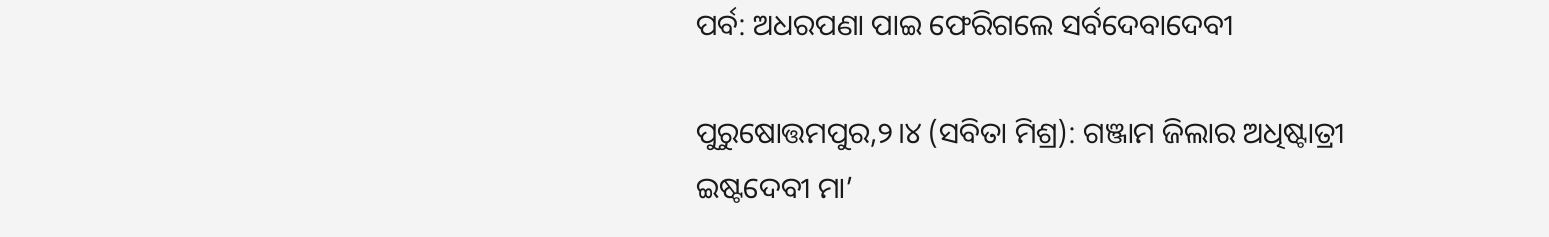ପର୍ବ: ଅଧରପଣା ପାଇ ଫେରିଗଲେ ସର୍ବଦେବାଦେବୀ

ପୁରୁଷୋତ୍ତମପୁର,୨।୪ (ସବିତା ମିଶ୍ର): ଗଞ୍ଜାମ ଜିଲାର ଅଧିଷ୍ଟାତ୍ରୀ ଇଷ୍ଟଦେବୀ ମା’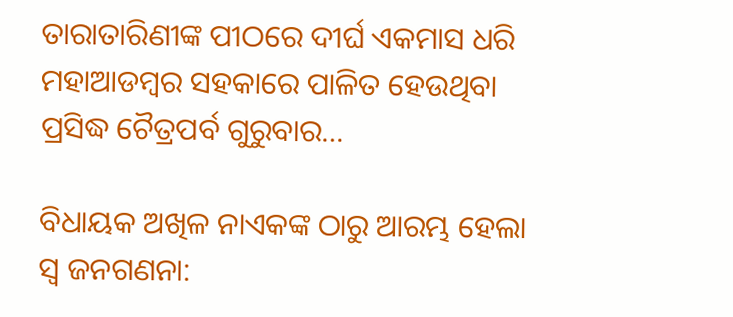ତାରାତାରିଣୀଙ୍କ ପୀଠରେ ଦୀର୍ଘ ଏକମାସ ଧରି ମହାଆଡମ୍ବର ସହକାରେ ପାଳିତ ହେଉଥିବା ପ୍ରସିଦ୍ଧ ଚୈତ୍ରପର୍ବ ଗୁରୁବାର…

ବିଧାୟକ ଅଖିଳ ନାଏକଙ୍କ ଠାରୁ ଆରମ୍ଭ ହେଲା ସ୍ବ ଜନଗଣନା: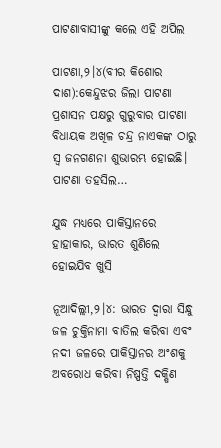ପାଟଣାବାସୀଙ୍କୁ କଲେ ଏହି ଅପିଲ

ପାଟଣା,୨।୪(ବୀର କିଶୋର ଦାଶ):କେନ୍ଦୁଝର ଜିଲା ପାଟଣା ପ୍ରଶାସନ ପକ୍ଷରୁ ଗୁରୁବାର ପାଟଣା ବିଧାୟକ ଅଖିଳ ଚନ୍ଦ୍ର ନାଏକଙ୍କ ଠାରୁ ସ୍ବ ଜନଗଣନା ଶୁଭାରମ୍ଭ ହୋଇଛି। ପାଟଣା ତହସିଲ…

ଯୁଦ୍ଧ ମଧ୍ୟରେ ପାକିସ୍ତାନରେ ହାହାକାର, ଭାରତ ଶୁଣିଲେ ହୋଇଯିବ ଖୁସି

ନୂଆଦିଲ୍ଲୀ,୨।୪: ଭାରତ ଦ୍ୱାରା ସିନ୍ଧୁ ଜଳ ଚୁକ୍ତିନାମା ବାତିଲ କରିବା ଏବଂ ନଦୀ ଜଳରେ ପାକିସ୍ତାନର ଅଂଶକୁ ଅବରୋଧ କରିବା ନିଷ୍ପତ୍ତି ଦକ୍ଷିଣ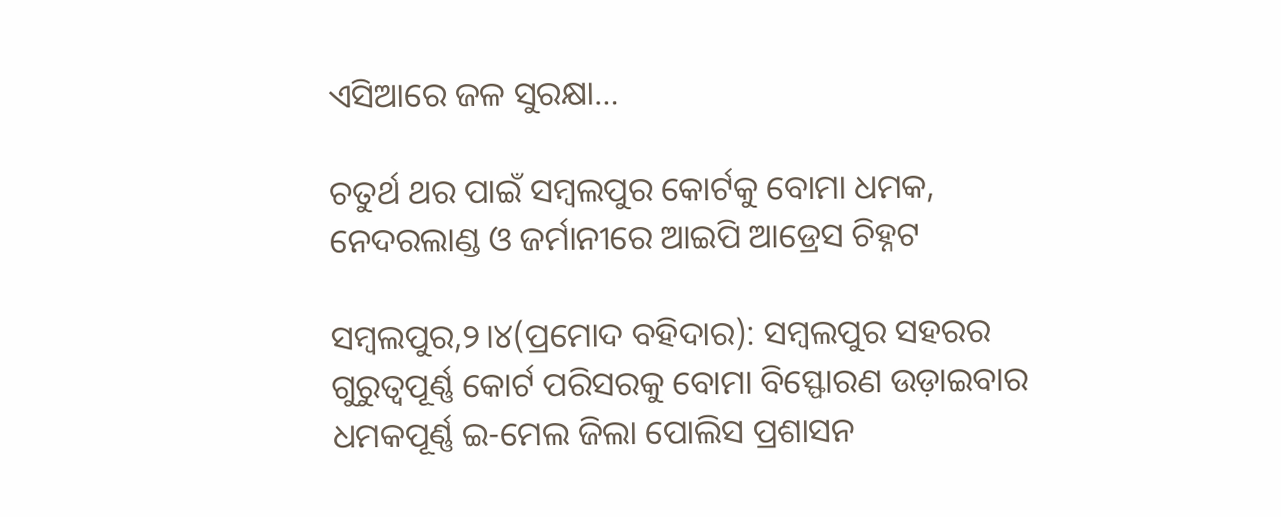ଏସିଆରେ ଜଳ ସୁରକ୍ଷା…

ଚତୁର୍ଥ ଥର ପାଇଁ ସମ୍ବଲପୁର କୋର୍ଟକୁ ବୋମା ଧମକ, ନେଦରଲାଣ୍ଡ ଓ ଜର୍ମାନୀରେ ଆଇପି ଆଡ୍ରେସ ଚିହ୍ନଟ

ସମ୍ବଲପୁର,୨।୪(ପ୍ରମୋଦ ବହିଦାର): ସମ୍ବଲପୁର ସହରର ଗୁରୁତ୍ୱପୂର୍ଣ୍ଣ କୋର୍ଟ ପରିସରକୁ ବୋମା ବିସ୍ଫୋରଣ ଉଡ଼ାଇବାର ଧମକପୂର୍ଣ୍ଣ ଇ-ମେଲ ଜିଲା ପୋଲିସ ପ୍ରଶାସନ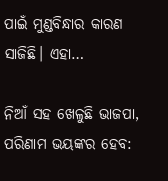ପାଇଁ ମୁଣ୍ଡବିନ୍ଧାର କାରଣ ସାଜିଛି। ଏହା…

ନିଆଁ ସହ ଖେଳୁଛି ଭାଜପା, ପରିଣାମ ଭୟଙ୍କର ହେବ: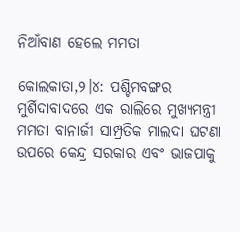ନିଆଁବାଣ ହେଲେ ମମତା

କୋଲକାତା,୨।୪: ପଶ୍ଚିମବଙ୍ଗର ମୁର୍ଶିଦାବାଦରେ ଏକ ରାଲିରେ ମୁଖ୍ୟମନ୍ତ୍ରୀ ମମତା ବାନାର୍ଜୀ ସାମ୍ପ୍ରତିକ ମାଲଦା ଘଟଣା ଉପରେ କେନ୍ଦ୍ର ସରକାର ଏବଂ ଭାଜପାକୁ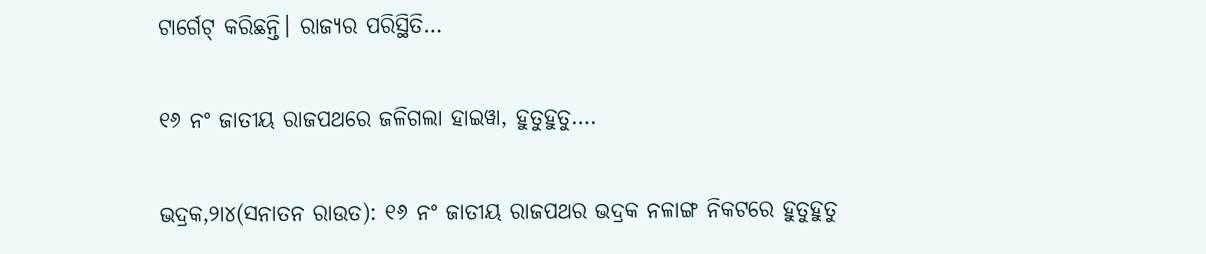ଟାର୍ଗେଟ୍‌ କରିଛନ୍ତି। ରାଜ୍ୟର ପରିସ୍ଥିତି…

୧୬ ନଂ ଜାତୀୟ ରାଜପଥରେ ଜଳିଗଲା ହାଇୱା, ହୁତୁହୁତୁ….

ଭଦ୍ରକ,୨ା୪(ସନାତନ ରାଉତ): ୧୬ ନଂ ଜାତୀୟ ରାଜପଥର ଭଦ୍ରକ ନଳାଙ୍ଗ ନିକଟରେ ହୁତୁହୁତୁ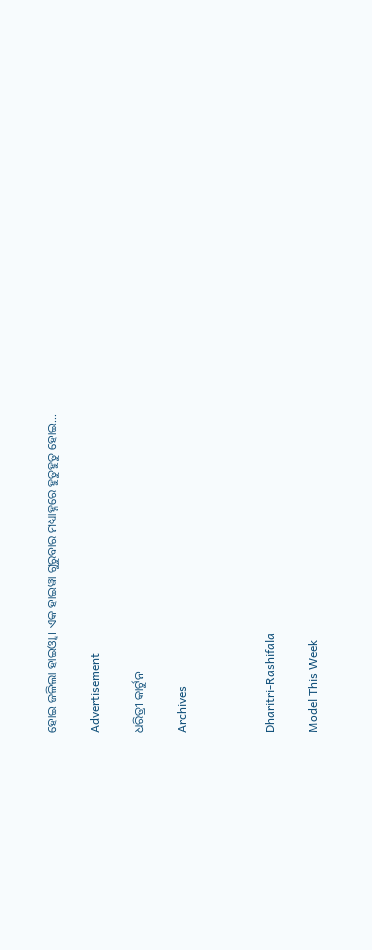ହୋଇ ଜଳିଲା ହାଇଓ୍ବା । ଏକ ହାଇୱା ଗୁରୁବାର ମଧ୍ୟାହ୍ନରେ ହୁତୁହୁତୁ ହୋଇ…

Advertisement

ଧରିତ୍ରୀ କାର୍ଟୁନ

Archives



Dharitri-Rashifala

Model This Week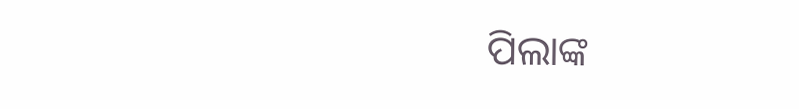ପିଲାଙ୍କ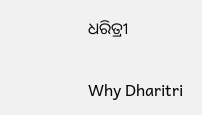ଧରିତ୍ରୀ

Why Dharitri